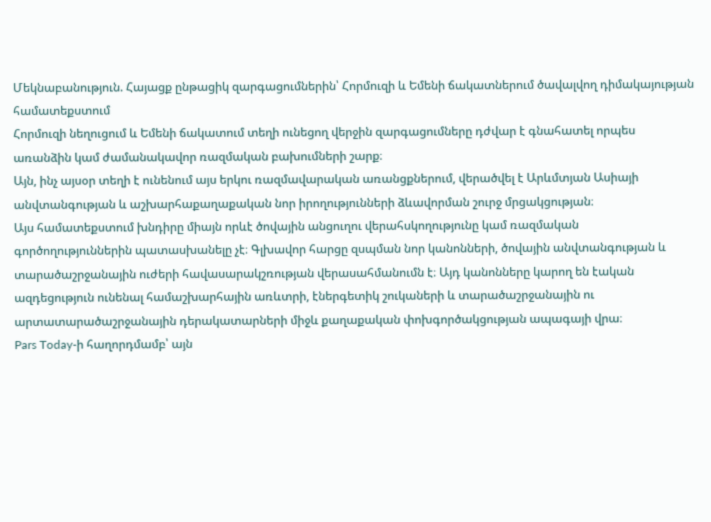Մեկնաբանություն. Հայացք ընթացիկ զարգացումներին՝ Հորմուզի և Եմենի ճակատներում ծավալվող դիմակայության համատեքստում
Հորմուզի նեղուցում և Եմենի ճակատում տեղի ունեցող վերջին զարգացումները դժվար է գնահատել որպես առանձին կամ ժամանակավոր ռազմական բախումների շարք։
Այն, ինչ այսօր տեղի է ունենում այս երկու ռազմավարական առանցքներում, վերածվել է Արևմտյան Ասիայի անվտանգության և աշխարհաքաղաքական նոր իրողությունների ձևավորման շուրջ մրցակցության։
Այս համատեքստում խնդիրը միայն որևէ ծովային անցուղու վերահսկողությունը կամ ռազմական գործողություններին պատասխանելը չէ։ Գլխավոր հարցը զսպման նոր կանոնների, ծովային անվտանգության և տարածաշրջանային ուժերի հավասարակշռության վերասահմանումն է։ Այդ կանոնները կարող են էական ազդեցություն ունենալ համաշխարհային առևտրի, էներգետիկ շուկաների և տարածաշրջանային ու արտատարածաշրջանային դերակատարների միջև քաղաքական փոխգործակցության ապագայի վրա։
Pars Today-ի հաղորդմամբ՝ այն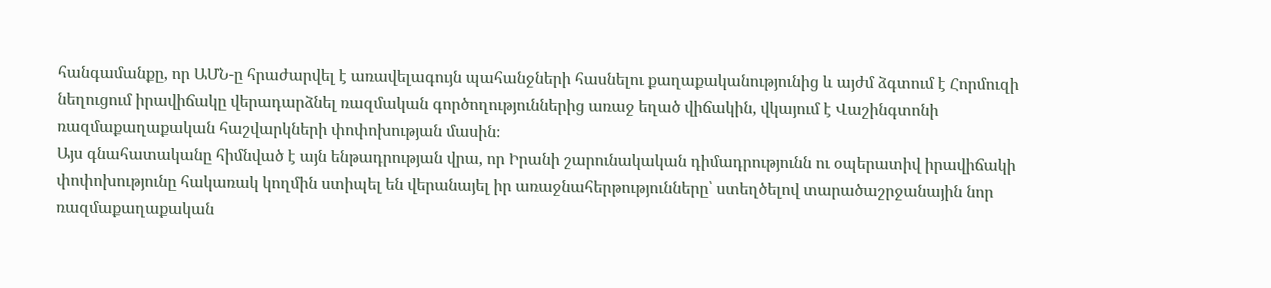հանգամանքը, որ ԱՄՆ-ը հրաժարվել է առավելագույն պահանջների հասնելու քաղաքականությունից և այժմ ձգտում է Հորմուզի նեղուցում իրավիճակը վերադարձնել ռազմական գործողություններից առաջ եղած վիճակին, վկայում է Վաշինգտոնի ռազմաքաղաքական հաշվարկների փոփոխության մասին։
Այս գնահատականը հիմնված է այն ենթադրության վրա, որ Իրանի շարունակական դիմադրությունն ու օպերատիվ իրավիճակի փոփոխությունը հակառակ կողմին ստիպել են վերանայել իր առաջնահերթությունները՝ ստեղծելով տարածաշրջանային նոր ռազմաքաղաքական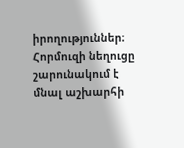իրողություններ։
Հորմուզի նեղուցը շարունակում է մնալ աշխարհի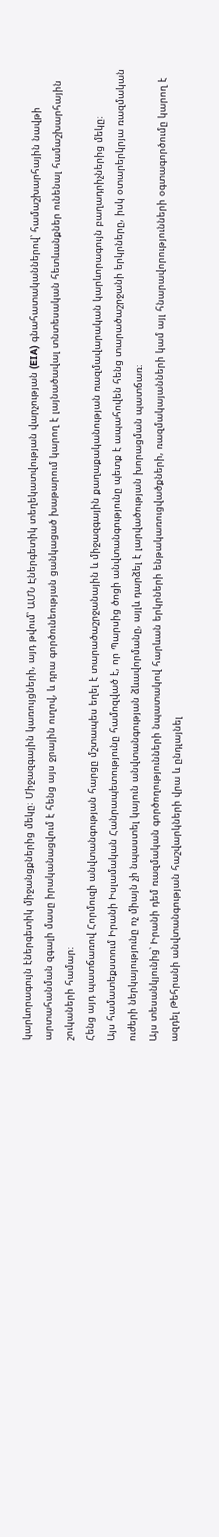կարևորագույն էներգետիկ միջանցքներից մեկը։ Միջազգային կառույցների, այդ թվում՝ ԱՄՆ Էներգետիկ տեղեկատվության վարչության (EIA) գնահատականներով՝ համաշխարհային նավթի արտահանման զգալի մասը իրականացվում է հենց այս ջրային ուղով, և դրա գործունեության ցանկացած խաթարում կարող է լայնածավալ տնտեսական հետևանքներ ունենալ համաշխարհային շուկաների համար։
Հենց այդ պատճառով Հորմուզի անվտանգության հարցը մշտապես եղել է տարածաշրջանային և միջազգային քաղաքականության ռազմավարական կարևորագույն բաղադրիչներից մեկը։
Այս համատեքստում Իրանի Իսլամական Հանրապետությունը համոզված է, որ Պարսից ծոցի անվտանգությունը պետք է ապահովեն հենց տարածաշրջանի երկրները, իսկ օտարերկրյա ռազմական ուժերի ներկայությունը ոչ միայն չի նպաստել կայուն անվտանգության ձևավորմանը, այլև դարձել է լարվածության խորացման պատճառ։
Այս տեսանկյունից՝ Իրանի դեմ ռազմական գործողությունների նպատակով հարևան երկրների ենթակառուցվածքների, ռազմակայանների կամ այլ հնարավորությունների օգտագործումը կարող է ազդել Թեհրանի անվտանգության հաշվարկների վրա և ընդլայնել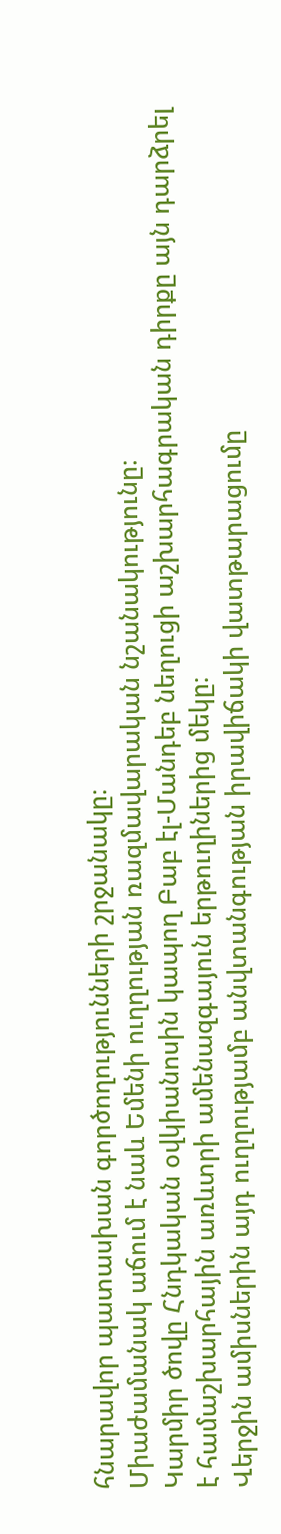հնարավոր պատասխան գործողությունների շրջանակը։
Միաժամանակ աճում է նաև Եմենի ուղղության ռազմավարական նշանակությունը։
Կարմիր ծովը Հնդկական օվկիանոսին կապող Բաբ էլ-Մանդեբ նեղուցի աշխարհագրական դիրքը այն դարձրել է համաշխարհային առևտրի ամենազգայուն երթուղիներից մեկը։
Վերջին ամիսներին այդ ուղղությամբ անվտանգության իրավիճակի վատթարացումը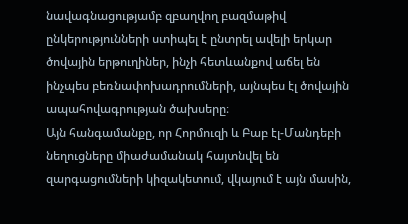նավագնացությամբ զբաղվող բազմաթիվ ընկերությունների ստիպել է ընտրել ավելի երկար ծովային երթուղիներ, ինչի հետևանքով աճել են ինչպես բեռնափոխադրումների, այնպես էլ ծովային ապահովագրության ծախսերը։
Այն հանգամանքը, որ Հորմուզի և Բաբ էլ-Մանդեբի նեղուցները միաժամանակ հայտնվել են զարգացումների կիզակետում, վկայում է այն մասին,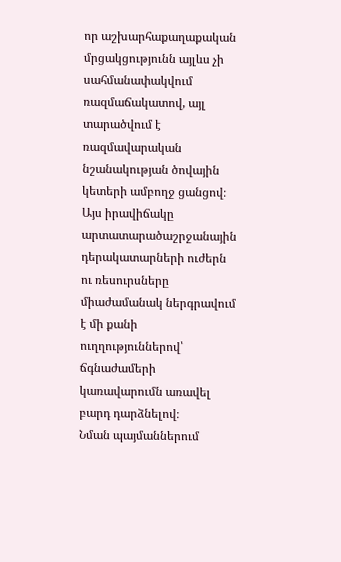որ աշխարհաքաղաքական մրցակցությունն այլևս չի սահմանափակվում ռազմաճակատով, այլ տարածվում է ռազմավարական նշանակության ծովային կետերի ամբողջ ցանցով։
Այս իրավիճակը արտատարածաշրջանային դերակատարների ուժերն ու ռեսուրսները միաժամանակ ներգրավում է մի քանի ուղղություններով՝ ճգնաժամերի կառավարումն առավել բարդ դարձնելով։
Նման պայմաններում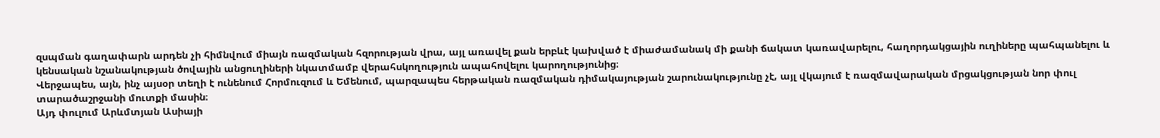զսպման գաղափարն արդեն չի հիմնվում միայն ռազմական հզորության վրա, այլ առավել քան երբևէ կախված է միաժամանակ մի քանի ճակատ կառավարելու, հաղորդակցային ուղիները պահպանելու և կենսական նշանակության ծովային անցուղիների նկատմամբ վերահսկողություն ապահովելու կարողությունից։
Վերջապես, այն, ինչ այսօր տեղի է ունենում Հորմուզում և Եմենում, պարզապես հերթական ռազմական դիմակայության շարունակությունը չէ, այլ վկայում է ռազմավարական մրցակցության նոր փուլ տարածաշրջանի մուտքի մասին։
Այդ փուլում Արևմտյան Ասիայի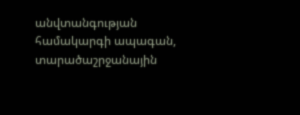անվտանգության համակարգի ապագան, տարածաշրջանային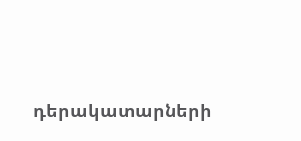դերակատարների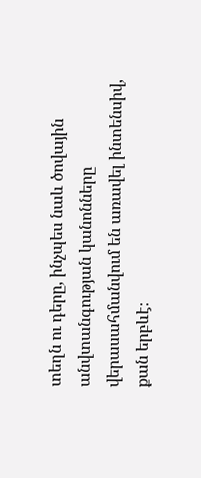տեղն ու դերը, ինչպես նաև ծովային անվտանգության կանոնները վերասահմանվում են առավել ինտենսիվ, քան երբևէ։